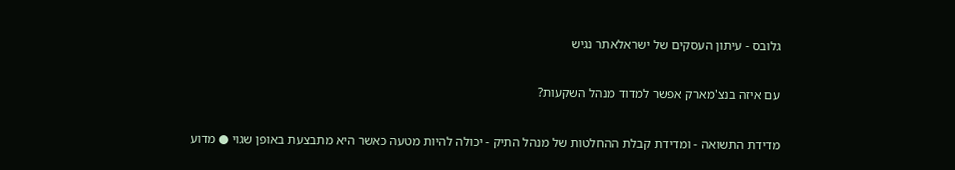גלובס - עיתון העסקים של ישראלאתר נגיש

עם איזה בנצ'מארק אפשר למדוד מנהל השקעות?

מדידת התשואה - ומדידת קבלת ההחלטות של מנהל התיק - יכולה להיות מטעה כאשר היא מתבצעת באופן שגוי ● מדוע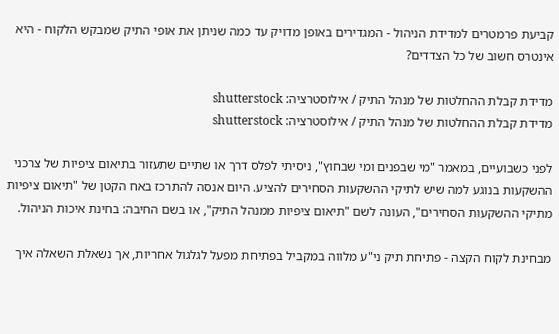קביעת פרמטרים למדידת הניהול - המגדירים באופן מדויק עד כמה שניתן את אופי התיק שמבקש הלקוח - היא אינטרס חשוב של כל הצדדים?

מדידת קבלת ההחלטות של מנהל התיק / אילוסטרציה: shutterstock
מדידת קבלת ההחלטות של מנהל התיק / אילוסטרציה: shutterstock

לפני כשבועיים, במאמר "מי שבפנים ומי שבחוץ", ניסיתי לפלס דרך או שתיים שתעזור בתיאום ציפיות של צרכני ההשקעות בנוגע למה שיש לתיקי ההשקעות הסחירים להציע. היום אנסה להתרכז באח הקטן של "תיאום ציפיות מתיקי ההשקעות הסחירים", העונה לשם "תיאום ציפיות ממנהל התיק", או בשם החיבה: בחינת איכות הניהול.

מבחינת לקוח הקצה - פתיחת תיק ני"ע מלווה במקביל בפתיחת מפעל לגלגול אחריות, אך נשאלת השאלה איך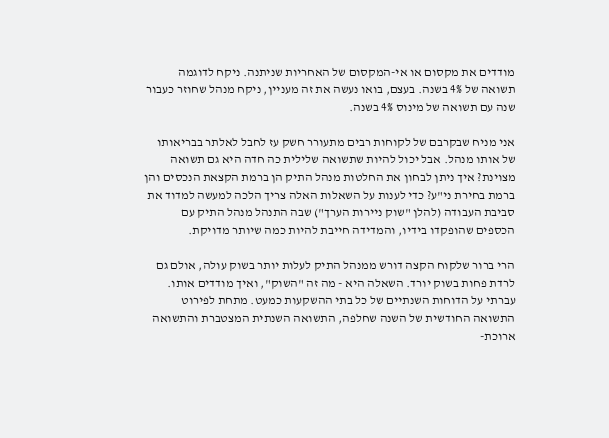מודדים את מקסום או אי-המקסום של האחריות שניתנה. ניקח לדוגמה תשואה של 4% בשנה. בעצם, בואו נעשה את זה מעניין, ניקח מנהל שחוזר כעבור שנה עם תשואה של מינוס 4% בשנה.

אני מניח שבקרבם של לקוחות רבים מתעורר חשק עז לחבל לאלתר בבריאותו של אותו מנהל. אבל יכול להיות שתשואה שלילית כה חדה היא גם תשואה מצוינת? איך ניתן לבחון את החלטות מנהל התיק הן ברמת הקצאת הנכסים והן ברמת בחירת ני"ע? כדי לענות על השאלות האלה צריך הלכה למעשה למדוד את סביבת העבודה (להלן "שוק ניירות הערך") שבה התנהל מנהל התיק עם הכספים שהופקדו בידיו, והמדידה חייבת להיות כמה שיותר מדויקת.

הרי ברור שלקוח הקצה דורש ממנהל התיק לעלות יותר בשוק עולה, אולם גם לרדת פחות בשוק יורד. השאלה היא - מה זה "השוק", ואיך מודדים אותו. עברתי על הדוחות השנתיים של כל בתי ההשקעות כמעט. מתחת לפירוט התשואה החודשית של השנה שחלפה, התשואה השנתית המצטברת והתשואה ארוכת-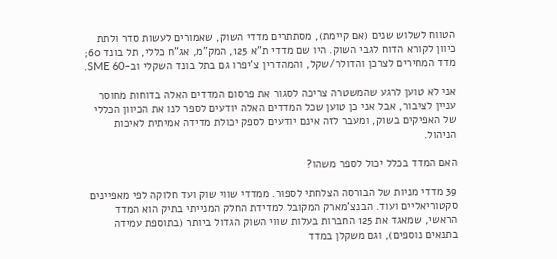הטווח לשלוש שנים (אם קיימת), מסתתרים מדדי השוק, שאמורים לעשות סדר ולתת כיוון לקורא הדוח לגבי השוק. היו שם מדדי ת"א 125, המק"מ, אג"ח כללי, תל בונד 60; מדד המחירים לצרכן והדולר/שקל, והמהדרין צ'יפרו גם בתל בונד השקלי וב-SME 60.

אני לא טוען לרגע שהמשטרה צריכה לסגור את פרסום המדדים האלה בדוחות מחוסר עניין לציבור, אבל אני כן טוען שכל המדדים האלה יודעים לספר לנו את הכיוון הכללי של האפיקים בשוק, ומעבר לזה אינם יודעים לספק יכולת מדידה אמיתית לאיכות הניהול.

האם המדד בכלל יכול לספר משהו?

39 מדדי מניות של הבורסה הצלחתי לספור. ממדדי שווי שוק ועד חלוקה לפי מאפיינים סקטוריאליים ועוד. הבנצ'מארק המקובל למדידת החלק המנייתי בתיק הוא המדד הראשי, שמאגד את 125 החברות בעלות שווי השוק הגדול ביותר (בתוספת עמידה בתנאים נוספים), וגם משקלן במדד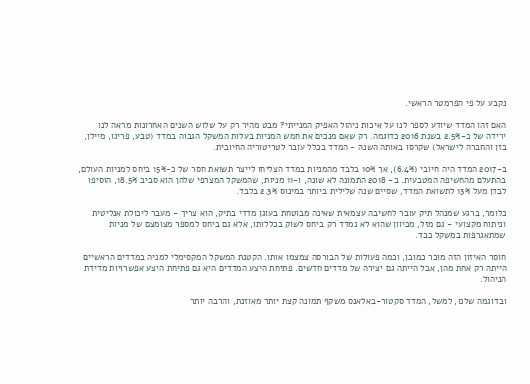נקבע על פי הפרמטר הראשי.

האם זהו המדד שיודע לספר לנו על איכות ניהול האפיק המנייתי? מבט מהיר רק על שלוש השנים האחרונות מראה לנו ירידה של כ-2.5% בשנת 2016 כדוגמה. רק שאם מנכים את חמש המניות בעלות המשקל הגבוה במדד (טבע, פריגו, מיילן, בזן והחברה לישראל) שקרסו באותה השנה - המדד בכלל עובר לטריטוריה החיובית.

ב-2017 המדד היה חיובי (6.4%), אך 10% בלבד מהמניות במדד הצליחו לייצר תשואת חסר של כ-15% ביחס למניות העולם, בהתעלם מהחשיפה המטבעית. ב- 2018 התמונה לא שונה, ו-11 מניות, שהמשקל המצרפי שלהן הוא סביב 18.5%, הוסיפו לבדן מעל 13% לתשואת המדד, שסיים שנה שלילית ביותר במינוס 2.3% בלבד.

כלומר, ברגע שמנהל תיק עובר לחשיבה עצמאית שאינה מבוטחת בעוגן מדדי בתיק, הוא צריך - מעבר ליכולת אנליטית וניתוח מקצועי - גם מזל, מכיוון שהוא לא נמדד רק ביחס לשוק בכללותו, אלא גם ביחס למספר מצומצם של מניות שמתאגרפות במשקל כבד.

חוסר האיזון הזה מוכר כמובן, וכמה פעולות של הבורסה צמצמו אותו. הקטנת המשקל המקסימלי למניה במדדים הראשיים הייתה רק אחת מהן, אבל הייתה גם יצירה של מדדים חדשים. פתיחת היצע המדדים היא גם פתיחת היצע אפשרויות מדידת הניהול.

ובדוגמה שלנו, למשל, המדד סקטור-באלאנס משקף תמונה קצת יותר מאוזנת, והרבה יותר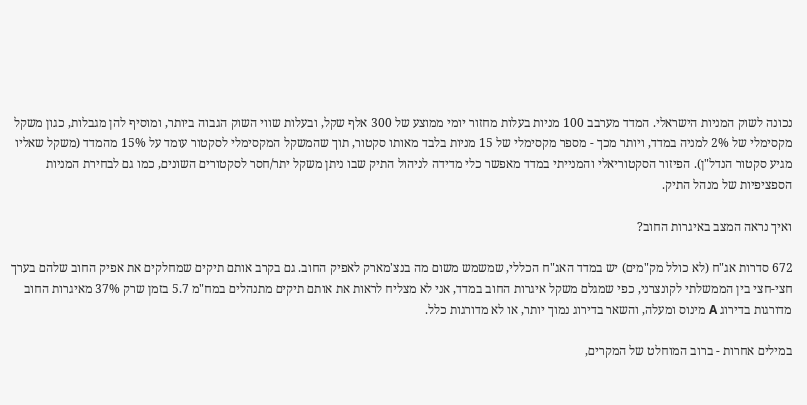נכונה לשוק המניות הישראלי. המדד מערבב 100 מניות בעלות מחזור יומי ממוצע של 300 אלף שקל, ובעלות שווי השוק הגבוה ביותר, ומוסיף להן מגבלות, כגון משקל מקסימלי של 2% למניה במדד, ויותר מכך - מספר מקסימלי של 15 מניות בלבד מאותו סקטור, תוך שהמשקל המקסימלי לסקטור עומד על 15% מהמדד (משקל שאליו מגיע סקטור הנדל"ן). הפיזור הסקטוריאלי והמנייתי במדד מאפשר כלי מדידה לניהול התיק שבו ניתן משקל יתר/חסר לסקטורים השונים, כמו גם לבחירת המניות הספציפיות של מנהל התיק.

ואיך נראה המצב באיגרות החוב?

672 סדרות אג"ח (לא כולל מק"מים) יש במדד האג"ח הכללי, שמשמש משום מה בנצ'מארק לאפיק החוב. גם בקרב אותם תיקים שמחלקים את אפיק החוב שלהם בערך חצי-חצי בין הממשלתי לקונצרני, כפי שמגלם משקל איגרות החוב במדד, אני לא מצליח לראות את אותם תיקים מתנהלים במח"מ 5.7 בזמן שרק 37% מאיגרות החוב מדורגות בדירוג A מינוס ומעלה, והשאר בדירוג נמוך יותר, או לא מדורגות כלל.

במילים אחרות - ברוב המוחלט של המקרים,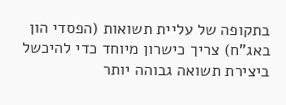בתקופה של עליית תשואות (הפסדי הון באג"ח) צריך כישרון מיוחד כדי להיכשל ביצירת תשואה גבוהה יותר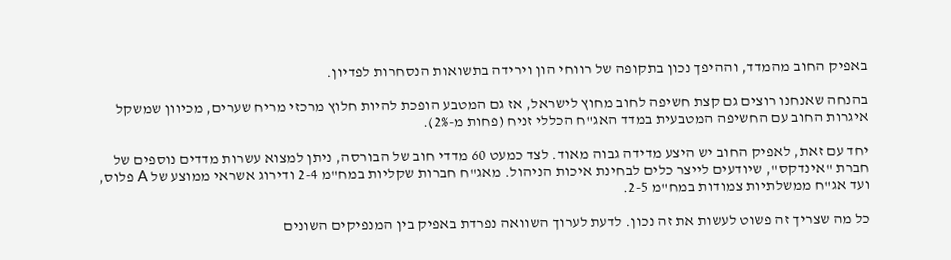באפיק החוב מהמדד, וההיפך נכון בתקופה של רווחי הון וירידה בתשואות הנסחרות לפדיון.

בהנחה שאנחנו רוצים גם קצת חשיפה לחוב מחוץ לישראל, אז גם המטבע הופכת להיות חלוץ מרכזי מריח שערים, מכיוון שמשקל איגרות החוב עם החשיפה המטבעית במדד האג"ח הכללי זניח (פחות מ-2%).

יחד עם זאת, לאפיק החוב יש היצע מדידה גבוה מאוד. לצד כמעט 60 מדדי חוב של הבורסה, ניתן למצוא עשרות מדדים נוספים של חברת "אינדקס", שיודעים לייצר כלים לבחינת איכות הניהול. מאג"ח חברות שקליות במח"מ 2-4 ודירוג אשראי ממוצע של A פלוס, ועד אג"ח ממשלתיות צמודות במח"מ 2-5.

כל מה שצריך זה פשוט לעשות את זה נכון. לדעת לערוך השוואה נפרדת באפיק בין המנפיקים השונים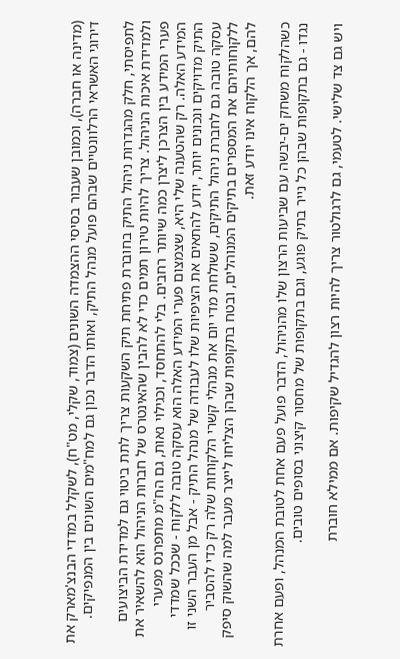(מדינה או חברה), וכמובן שעבור בסיסי ההצמדה השונים (צמוד, שקלי, מט"ח), לשקלל במדדי הבנצ'מארק את דירוגי האשראי הרלוונטיים שבהם פועל מנהל התיק, ואותו הדבר נכון גם למח"מים השונים בין המנפיקים.

לתפיסתי, חלק מהגדרות ניהול התיק בחוברת פתיחת תיק השקעות צריך לתת ביטוי גם למדידת הביצועים ולמדידת איכות הניהול. צריך להיות טירון תמים כדי לא להבין שהאינטרס של חברות הניהול הוא להשאיר את פערי המידע בין הצרכן ליצרן כמה שיותר רחבים. בלי להתחסד, וכגילוי נאות, גם הח"מ מתפרנס מפערי המידע האלה. רק שהטענה שלי היא, שצמצום פערי המידע האלה הוא עסקה טובה ללקוח - שככל שמדדי התיק מדויקים ונכונים יותר, יודע להתאים את הציפיות שלו לעבודה של מנהל התיק - אבל מן העבר השני זו עסקה טובה גם לחברת ניהול התיקים, ששולחת מדי יום את מנהלי קשרי הלקוחות שלה רק כדי להסביר ללקוחותיהם את המספרים בתיקים המנוהלים, ובטח בתקופות שבהן הצליחו לייצר מעבר למה שהשוק סיפק להם, אך הלקוח אינו יודע זאת.

כשהלקוח משחק ים-יבשה עם שביעות הרצון שלו מהניהול, הדבר פועל פעם אחת לטובת המנהל, ופעם אחרת נגדו - גם בתקופות שבהן כל נייר בתיק פוגע, וגם בתקופות של מחסור קיצוני בסופים טובים.

ויש גם צד שלישי. לטעמי, גם לרגולטור צריך להיות רצון להגדיל שקיפות. אם ממילא חוברת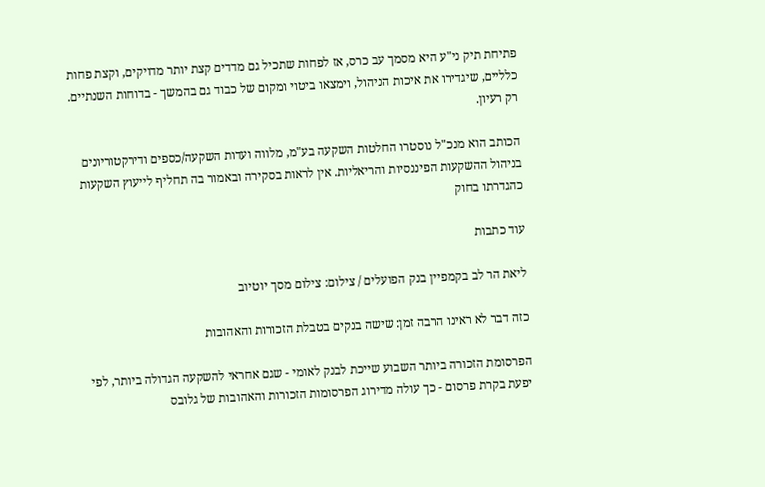פתיחת תיק ני"ע היא מסמך עב כרס, אז לפחות שתכיל גם מדדים קצת יותר מדויקים, וקצת פחות כלליים, שיגדירו את איכות הניהול, וימצאו ביטוי ומקום של כבוד גם בהמשך - בדוחות השנתיים. רק רעיון.

הכותב הוא מנכ"ל נוסטרו החלטות השקעה בע"מ, מלווה ועדות השקעה/כספים ודירקטוריונים בניהול ההשקעות הפיננסיות והריאליות. אין לראות בסקירה ובאמור בה תחליף לייעוץ השקעות כהגדרתו בחוק

עוד כתבות

ליאת הר לב בקמפיין בנק הפועלים / צילום: צילום מסך יוטיוב

כזה דבר לא ראינו הרבה זמן: שישה בנקים בטבלת הזכורות והאהובות

הפרסומת הזכורה ביותר השבוע שייכת לבנק לאומי - שגם אחראי להשקעה הגדולה ביותר, לפי יפעת בקרת פרסום - כך עולה מדירוג הפרסומות הזכורות והאהובות של גלובס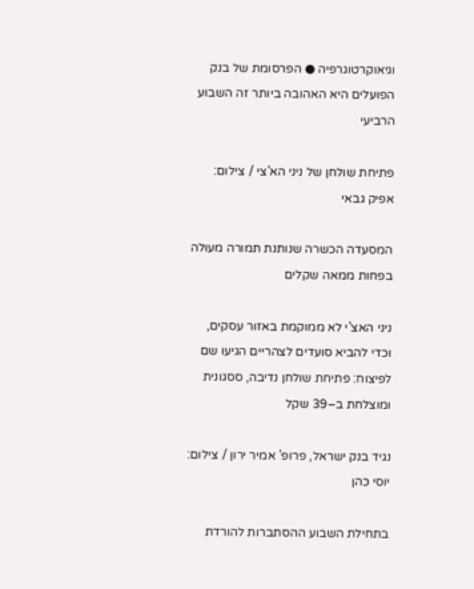וגיאוקרטוגרפיה ● הפרסומת של בנק הפועלים היא האהובה ביותר זה השבוע הרביעי

פתיחת שולחן של ניני הא'צי / צילום: אפיק גבאי

המסעדה הכשרה שנותנת תמורה מעולה בפחות ממאה שקלים

ניני האצ'י לא ממוקמת באזור עסקים, וכדי להביא סועדים לצהריים הגיעו שם לפיצוח: פתיחת שולחן נדיבה, ססגונית ומוצלחת ב–39 שקל

נגיד בנק ישראל, פרופ' אמיר ירון / צילום: יוסי כהן

בתחילת השבוע ההסתברות להורדת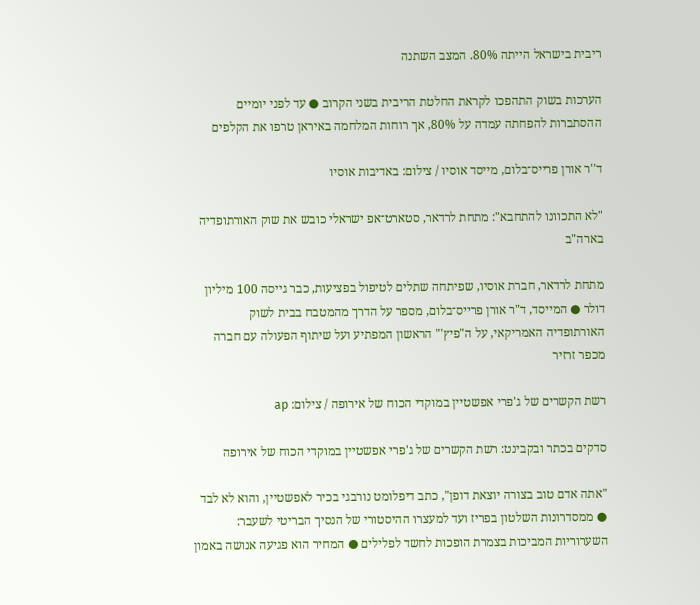ריבית בישראל הייתה 80%. המצב השתנה

הערכות בשוק התהפכו לקראת החלטת הריבית בשני הקרוב ● עד לפני יומיים ההסתברות להפחתה עמדה על 80%, אך רוחות המלחמה באיראן טרפו את הקלפים

ד''ר אורן פרייס־בלום, מייסד אוסיו / צילום: באדיבות אוסיו

"לא התכוונו להתחבא": מתחת לרדאר, סטארט־אפ ישראלי כובש את שוק האורתופדיה בארה"ב

מתחת לרדאר, חברת אוסיו, שפיתחה שתלים לטיפול בפציעות, כבר גייסה 100 מיליון דולר ● המייסד, ד"ר אורן פרייס־בלום, מספר על הדרך מהמטבח בבית לשוק האורתופדיה האמריקאי, על ה"פיץ'" הראשון המפתיע ועל שיתוף הפעולה עם חברה מכפר זרזיר

רשת הקשרים של ג'פרי אפשטיין במוקדי הכוח של אירופה / צילום: ap

סדקים בכתר ובקבינט: רשת הקשרים של ג'פרי אפשטיין במוקדי הכוח של אירופה

"אתה אדם טוב בצורה יוצאת דופן", כתב דיפלומט נורבגי בכיר לאפשטיין, והוא לא לבד ● ממסדרונות השלטון בפריז ועד למעצרו ההיסטורי של הנסיך הבריטי לשעבר: השערוריות המביכות בצמרת הופכות לחשד לפלילים ● המחיר הוא פגיעה אנושה באמון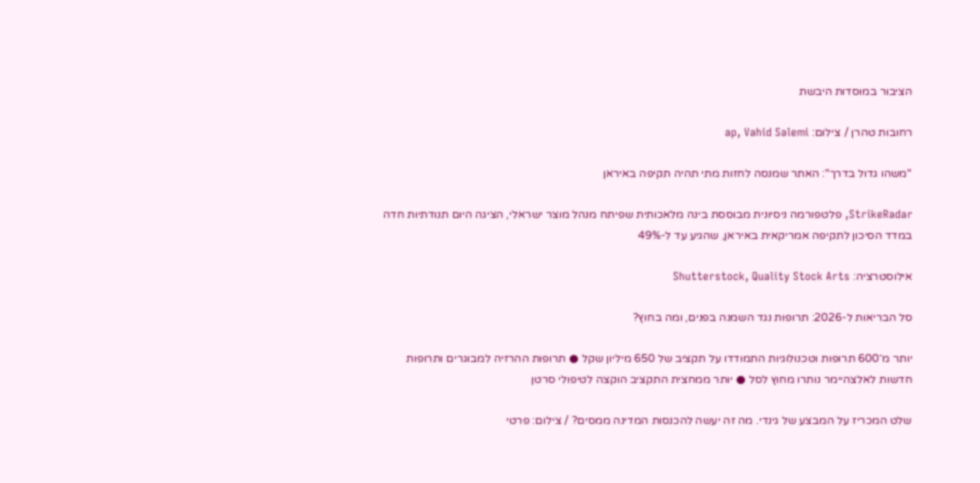הציבור במוסדות היבשת

רחובות טהרן / צילום: ap, Vahid Salemi

"משהו גדול בדרך": האתר שמנסה לחזות מתי תהיה תקיפה באיראן

StrikeRadar, פלטפורמה ניסיונית מבוססת בינה מלאכותית שפיתח מנהל מוצר ישראלי, הציגה היום תנודתיות חדה במדד הסיכון לתקיפה אמריקאית באיראן, שהגיע עד ל-49%

אילוסטרציה: Shutterstock, Quality Stock Arts

סל הבריאות ל-2026: תרופות נגד השמנה בפנים, ומה בחוץ?

יותר מ־600 תרופות וטכנולוגיות התמודדו על תקציב של 650 מיליון שקל ● תרופות ההרזיה למבוגרים ותרופות חדשות לאלצהיימר נותרו מחוץ לסל ● יותר ממחצית התקציב הוקצה לטיפולי סרטן

שלט המכריז על המבצע של גינדי. מה זה יעשה להכנסות המדינה ממסים? / צילום: פרטי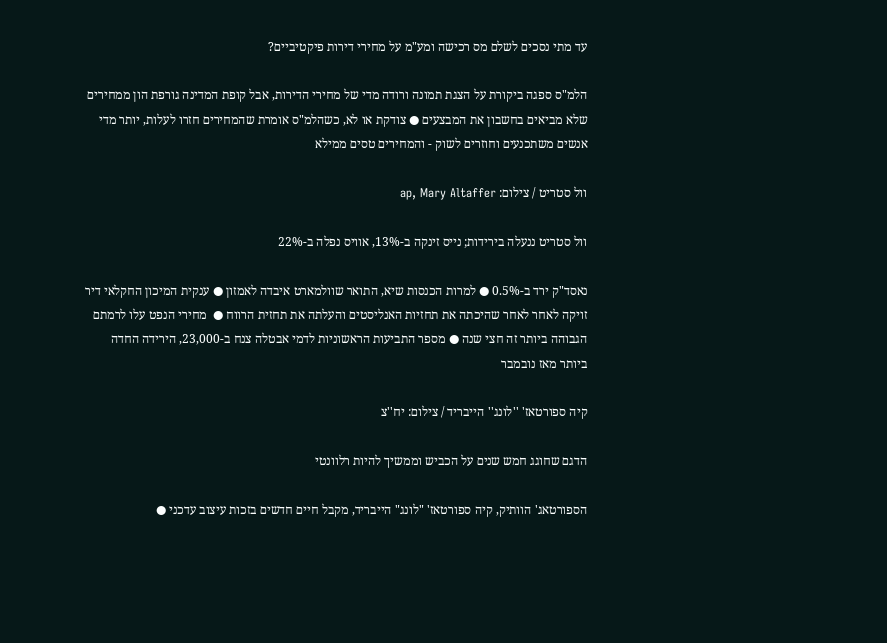עד מתי נסכים לשלם מס רכישה ומע"מ על מחירי דירות פיקטיביים?

הלמ"ס ספגה ביקורת על הצגת תמונה ורודה מדי של מחירי הדירות, אבל קופת המדינה גורפת הון ממחירים שלא מביאים בחשבון את המבצעים ● צודקת או לא, כשהלמ"ס אומרת שהמחירים חזרו לעלות, יותר מדי אנשים משתכנעים וחוזרים לשוק - והמחירים טסים ממילא

וול סטריט / צילום: ap, Mary Altaffer

וול סטריט ננעלה בירידות; נייס זינקה ב-13%, אוויס נפלה ב-22%

נאסד"ק ירד ב-0.5% ● למרות הכנסות שיא, התואר שוולמארט איבדה לאמזון ● ענקית המיכון החקלאי דיר זויקה לאחר לאחר שהיכתה את תחזיות האנליסטים והעלתה את תחזית הרווח ●  מחירי הנפט עלו לרמתם הגבוהה ביותר זה חצי שנה ● מספר התביעות הראשוניות לדמי אבטלה צנח ב-23,000, הירידה החדה ביותר מאז נובמבר

קיה ספורטאז' ''לונג'' הייבריד / צילום: יח''צ

הדגם שחוגג חמש שנים על הכביש וממשיך להיות רלוונטי

הספורטאג' הוותיק, קיה ספורטאז' "לונג" הייבריד, מקבל חיים חדשים בזכות עיצוב עדכני ●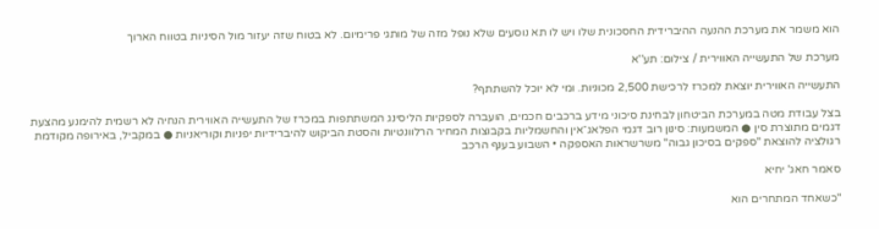הוא משמר את מערכת ההנעה ההיברידית החסכונית שלו ויש לו תא נוסעים שלא נופל מזה של מותגי פרימיום. לא בטוח שזה יעזור מול הסיניות בטווח הארוך

מערכת של התעשייה האווירית / צילום: תע''א

התעשייה האווירית יוצאת למכרז לרכישת 2,500 מכוניות. ומי לא יוכל להשתתף?

בצל עבודת מטה במערכת הביטחון לבחינת סיכוני מידע ברכבים חכמים, הועברה לספקיות הליסינג המשתתפות במכרז של התעשייה האווירית הנחיה לא רשמית להימנע מהצעת דגמים מתוצרת סין ● המשמעות: סינון רוב דגמי הפלאג־אין והחשמליות בקבוצות המחיר הרלוונטיות והסטת הביקוש להיברידיות יפניות וקוריאניות ● במקביל, באירופה מקודמת רגולציה להוצאת "ספקים בסיכון גבוה" משרשראות האספקה • השבוע בענף הרכב

סאמר חאג' יחיא

"כשאחד המתחרים הוא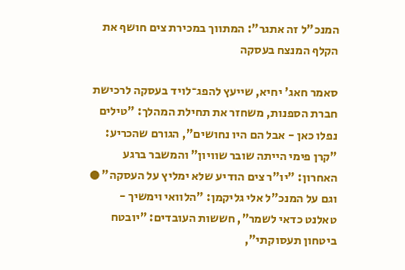המנכ"ל זה אתגר": המתווך במכירת צים חושף את הקלף המנצח בעסקה

סאמר חאג' יחיא, שייעץ להפג־לויד בעסקה לרכישת חברת הספנות, משחזר את תחילת המהלך: "טילים נפלו כאן - אבל הם היו נחושים", הגורם שהכריע: "קרן פימי הייתה שובר שוויון" והמשבר ברגע האחרון: "יו"ר צים הודיע שלא ימליץ על העסקה" ● וגם על המנכ"ל אלי גליקמן: "הלוואי וימשיך - טאלנט כדאי לשמר", חששות העובדים: "יובטח ביטחון תעסוקתי",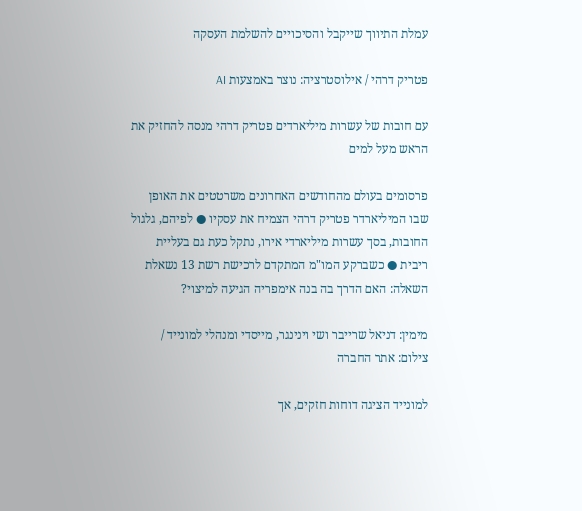עמלת התיווך שייקבל והסיכויים להשלמת העסקה

פטריק דרהי / אילוסטרציה: נוצר באמצעות AI

עם חובות של עשרות מיליארדים פטריק דרהי מנסה להחזיק את הראש מעל למים

פרסומים בעולם מהחודשים האחרונים משרטטים את האופן שבו המיליארדר פטריק דרהי הצמיח את עסקיו ● לפיהם, גלגול החובות, בסך עשרות מיליארדי אירו, נתקל כעת גם בעליית ריבית ● כשברקע המו"מ המתקדם לרכישת רשת 13 נשאלת השאלה: האם הדרך בה בנה אימפריה הגיעה למיצוי?

מימין: דניאל שרייבר ושי וינינגר, מייסדי ומנהלי למונייד / צילום: אתר החברה

למונייד הציגה דוחות חזקים, אך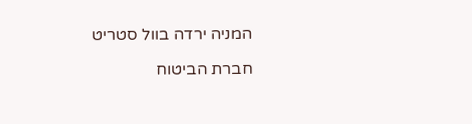המניה ירדה בוול סטריט

חברת הביטוח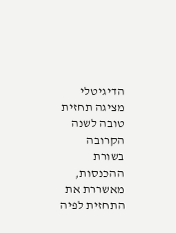הדיגיטלי מציגה תחזית טובה לשנה הקרובה בשורת ההכנסות, מאשררת את התחזית לפיה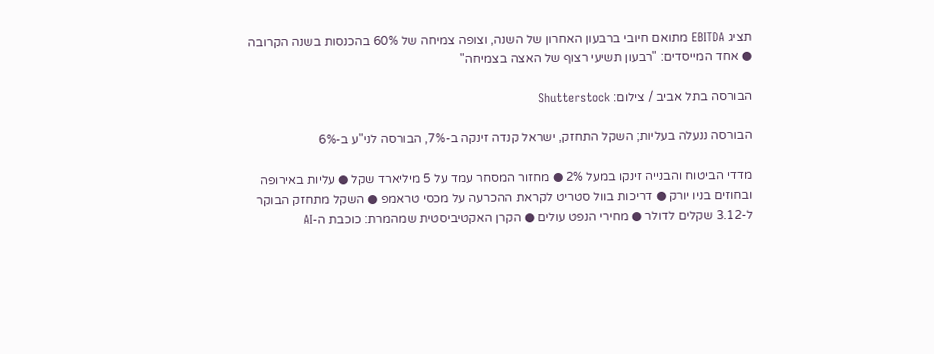תציג EBITDA מתואם חיובי ברבעון האחרון של השנה, וצופה צמיחה של 60% בהכנסות בשנה הקרובה ● אחד המייסדים: "רבעון תשיעי רצוף של האצה בצמיחה"

הבורסה בתל אביב / צילום: Shutterstock

הבורסה ננעלה בעליות; השקל התחזק, ישראל קנדה זינקה ב-7%, הבורסה לני"ע ב-6%

מדדי הביטוח והבנייה זינקו במעל 2% ● מחזור המסחר עמד על 5 מיליארד שקל ● עליות באירופה ובחוזים בניו יורק ● דריכות בוול סטריט לקראת ההכרעה על מכסי טראמפ ● השקל מתחזק הבוקר ל-3.12 שקלים לדולר ● מחירי הנפט עולים ● הקרן האקטיביסטית שמהמרת: כוכבת ה-AI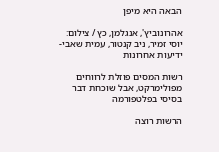הבאה היא מיפן

אהרונוביץ', אנגלמן, כץ / צילום: יוסי זמיר, ניב קנטור, עמית שאבי-ידיעות אחרונות

רשות המסים פוזלת לרווחים מפולימרקט, אבל שוכחת דבר בסיסי בפלטפורמה

הרשות רוצה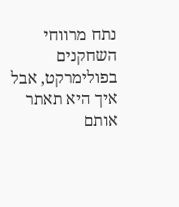נתח מרווחי השחקנים בפולימרקט, אבל איך היא תאתר אותם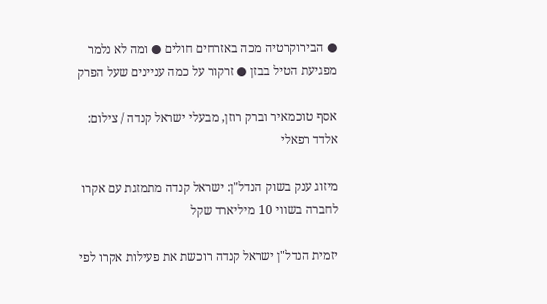● הבירוקרטיה מכה באזרחים חולים ● ומה לא נלמר מפגיעת הטיל בבזן ● זרקור על כמה עניינים שעל הפרק

אסף טוכמאיר וברק רוזן, מבעלי ישראל קנדה / צילום: אלדד רפאלי

מיזוג ענק בשוק הנדל"ן: ישראל קנדה מתמזגת עם אקרו לחברה בשווי 10 מיליארד שקל

יזמית הנדל"ן ישראל קנדה רוכשת את פעילות אקרו לפי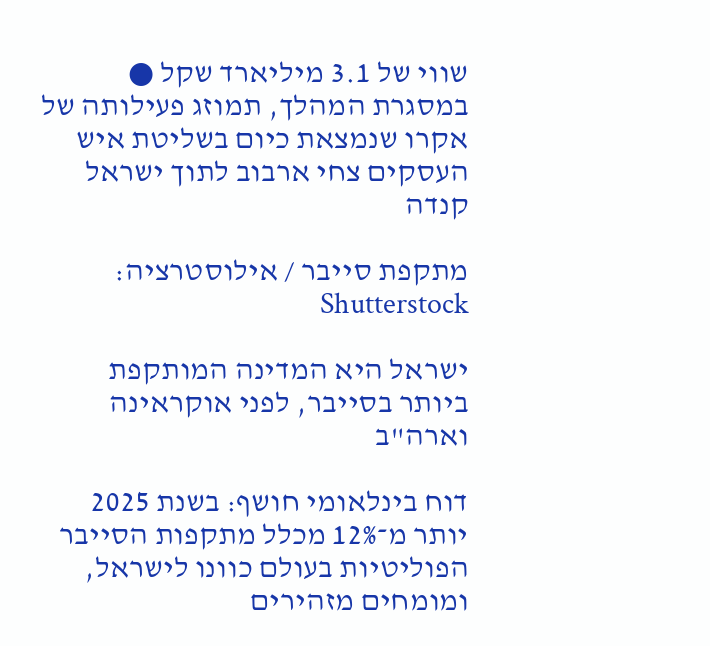שווי של 3.1 מיליארד שקל ● במסגרת המהלך, תמוזג פעילותה של אקרו שנמצאת כיום בשליטת איש העסקים צחי ארבוב לתוך ישראל קנדה

מתקפת סייבר / אילוסטרציה: Shutterstock

ישראל היא המדינה המותקפת ביותר בסייבר, לפני אוקראינה וארה"ב

דוח בינלאומי חושף: בשנת 2025 יותר מ־12% מכלל מתקפות הסייבר הפוליטיות בעולם כוונו לישראל, ומומחים מזהירים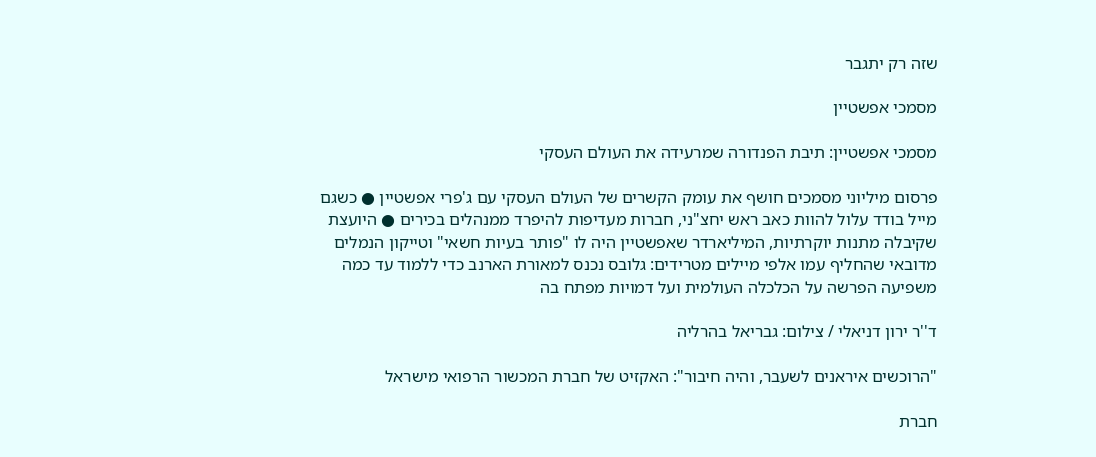שזה רק יתגבר

מסמכי אפשטיין

מסמכי אפשטיין: תיבת הפנדורה שמרעידה את העולם העסקי

פרסום מיליוני מסמכים חושף את עומק הקשרים של העולם העסקי עם ג'פרי אפשטיין ● כשגם מייל בודד עלול להוות כאב ראש יחצ"ני, חברות מעדיפות להיפרד ממנהלים בכירים ● היועצת שקיבלה מתנות יוקרתיות, המיליארדר שאפשטיין היה לו "פותר בעיות חשאי" וטייקון הנמלים מדובאי שהחליף עמו אלפי מיילים מטרידים: גלובס נכנס למאורת הארנב כדי ללמוד עד כמה משפיעה הפרשה על הכלכלה העולמית ועל דמויות מפתח בה

ד''ר ירון דניאלי / צילום: גבריאל בהרליה

"הרוכשים איראנים לשעבר, והיה חיבור": האקזיט של חברת המכשור הרפואי מישראל

חברת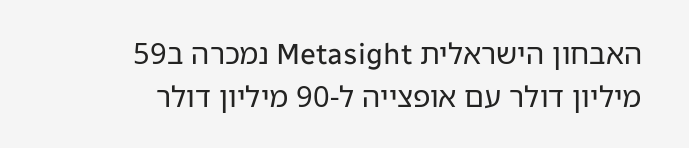האבחון הישראלית Metasight נמכרה ב59 מיליון דולר עם אופצייה ל-90 מיליון דולר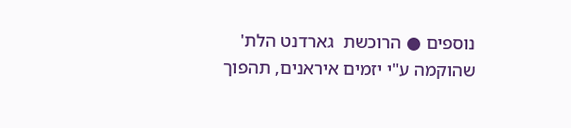נוספים ● הרוכשת  גארדנט הלת' שהוקמה ע"י יזמים איראנים, תהפוך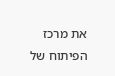את מרכז הפיתוח של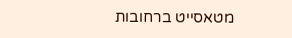מטאסייט ברחובות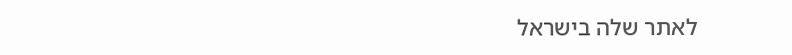לאתר שלה בישראל